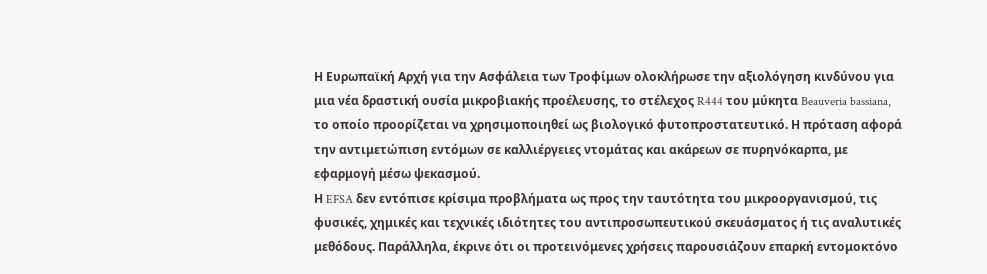Η Ευρωπαϊκή Αρχή για την Ασφάλεια των Τροφίμων ολοκλήρωσε την αξιολόγηση κινδύνου για μια νέα δραστική ουσία μικροβιακής προέλευσης, το στέλεχος R444 του μύκητα Beauveria bassiana, το οποίο προορίζεται να χρησιμοποιηθεί ως βιολογικό φυτοπροστατευτικό. Η πρόταση αφορά την αντιμετώπιση εντόμων σε καλλιέργειες ντομάτας και ακάρεων σε πυρηνόκαρπα, με εφαρμογή μέσω ψεκασμού.
Η EFSA δεν εντόπισε κρίσιμα προβλήματα ως προς την ταυτότητα του μικροοργανισμού, τις φυσικές, χημικές και τεχνικές ιδιότητες του αντιπροσωπευτικού σκευάσματος ή τις αναλυτικές μεθόδους. Παράλληλα, έκρινε ότι οι προτεινόμενες χρήσεις παρουσιάζουν επαρκή εντομοκτόνο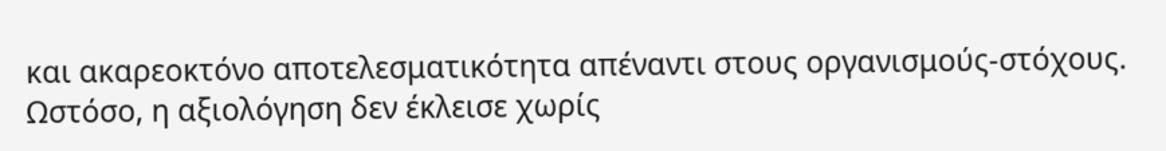και ακαρεοκτόνο αποτελεσματικότητα απέναντι στους οργανισμούς-στόχους. Ωστόσο, η αξιολόγηση δεν έκλεισε χωρίς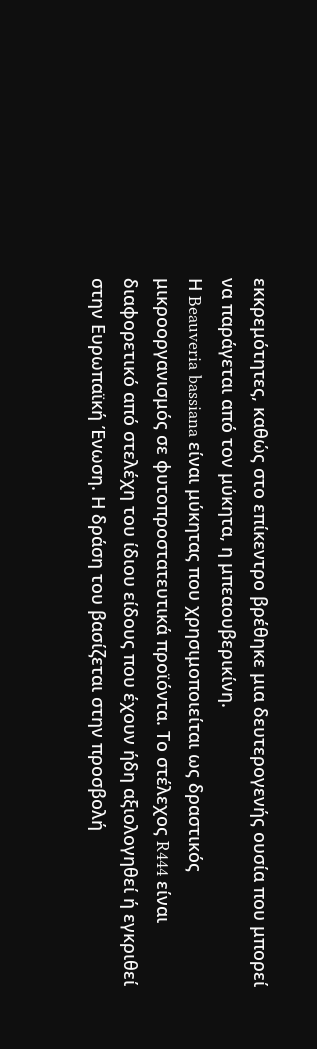εκκρεμότητες, καθώς στο επίκεντρο βρέθηκε μια δευτερογενής ουσία που μπορεί να παράγεται από τον μύκητα, η μπεαουβερικίνη.
Η Beauveria bassiana είναι μύκητας που χρησιμοποιείται ως δραστικός μικροοργανισμός σε φυτοπροστατευτικά προϊόντα. Το στέλεχος R444 είναι διαφορετικό από στελέχη του ίδιου είδους που έχουν ήδη αξιολογηθεί ή εγκριθεί στην Ευρωπαϊκή Ένωση. Η δράση του βασίζεται στην προσβολή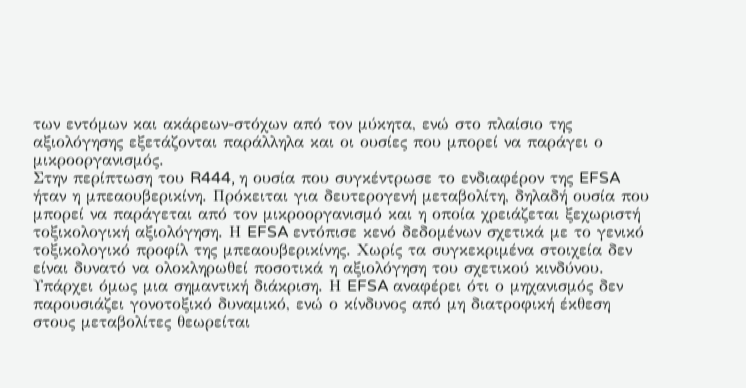των εντόμων και ακάρεων-στόχων από τον μύκητα, ενώ στο πλαίσιο της αξιολόγησης εξετάζονται παράλληλα και οι ουσίες που μπορεί να παράγει ο μικροοργανισμός.
Στην περίπτωση του R444, η ουσία που συγκέντρωσε το ενδιαφέρον της EFSA ήταν η μπεαουβερικίνη. Πρόκειται για δευτερογενή μεταβολίτη, δηλαδή ουσία που μπορεί να παράγεται από τον μικροοργανισμό και η οποία χρειάζεται ξεχωριστή τοξικολογική αξιολόγηση. Η EFSA εντόπισε κενό δεδομένων σχετικά με το γενικό τοξικολογικό προφίλ της μπεαουβερικίνης. Χωρίς τα συγκεκριμένα στοιχεία δεν είναι δυνατό να ολοκληρωθεί ποσοτικά η αξιολόγηση του σχετικού κινδύνου.
Υπάρχει όμως μια σημαντική διάκριση. Η EFSA αναφέρει ότι ο μηχανισμός δεν παρουσιάζει γονοτοξικό δυναμικό, ενώ ο κίνδυνος από μη διατροφική έκθεση στους μεταβολίτες θεωρείται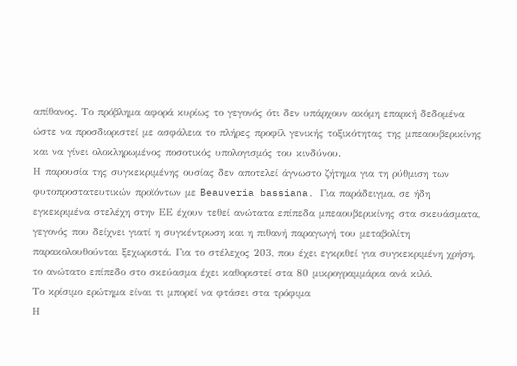απίθανος. Το πρόβλημα αφορά κυρίως το γεγονός ότι δεν υπάρχουν ακόμη επαρκή δεδομένα ώστε να προσδιοριστεί με ασφάλεια το πλήρες προφίλ γενικής τοξικότητας της μπεαουβερικίνης και να γίνει ολοκληρωμένος ποσοτικός υπολογισμός του κινδύνου.
Η παρουσία της συγκεκριμένης ουσίας δεν αποτελεί άγνωστο ζήτημα για τη ρύθμιση των φυτοπροστατευτικών προϊόντων με Beauveria bassiana. Για παράδειγμα, σε ήδη εγκεκριμένα στελέχη στην ΕΕ έχουν τεθεί ανώτατα επίπεδα μπεαουβερικίνης στα σκευάσματα, γεγονός που δείχνει γιατί η συγκέντρωση και η πιθανή παραγωγή του μεταβολίτη παρακολουθούνται ξεχωριστά. Για το στέλεχος 203, που έχει εγκριθεί για συγκεκριμένη χρήση, το ανώτατο επίπεδο στο σκεύασμα έχει καθοριστεί στα 80 μικρογραμμάρια ανά κιλό.
Το κρίσιμο ερώτημα είναι τι μπορεί να φτάσει στα τρόφιμα
Η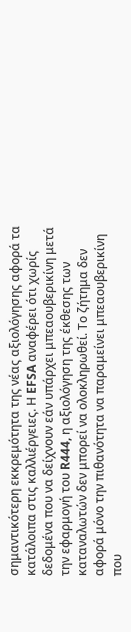σημαντικότερη εκκρεμότητα της νέας αξιολόγησης αφορά τα κατάλοιπα στις καλλιέργειες. Η EFSA αναφέρει ότι χωρίς δεδομένα που να δείχνουν εάν υπάρχει μπεαουβερικίνη μετά την εφαρμογή του R444, η αξιολόγηση της έκθεσης των καταναλωτών δεν μπορεί να ολοκληρωθεί. Το ζήτημα δεν αφορά μόνο την πιθανότητα να παραμείνει μπεαουβερικίνη που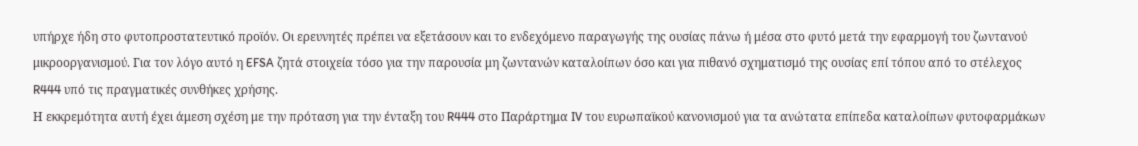υπήρχε ήδη στο φυτοπροστατευτικό προϊόν. Οι ερευνητές πρέπει να εξετάσουν και το ενδεχόμενο παραγωγής της ουσίας πάνω ή μέσα στο φυτό μετά την εφαρμογή του ζωντανού μικροοργανισμού. Για τον λόγο αυτό η EFSA ζητά στοιχεία τόσο για την παρουσία μη ζωντανών καταλοίπων όσο και για πιθανό σχηματισμό της ουσίας επί τόπου από το στέλεχος R444 υπό τις πραγματικές συνθήκες χρήσης.
Η εκκρεμότητα αυτή έχει άμεση σχέση με την πρόταση για την ένταξη του R444 στο Παράρτημα IV του ευρωπαϊκού κανονισμού για τα ανώτατα επίπεδα καταλοίπων φυτοφαρμάκων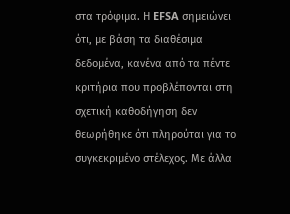στα τρόφιμα. Η EFSA σημειώνει ότι, με βάση τα διαθέσιμα δεδομένα, κανένα από τα πέντε κριτήρια που προβλέπονται στη σχετική καθοδήγηση δεν θεωρήθηκε ότι πληρούται για το συγκεκριμένο στέλεχος. Με άλλα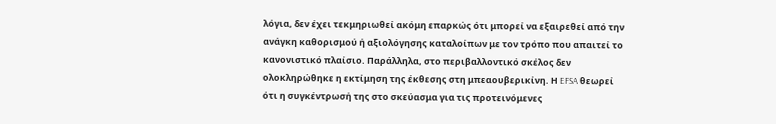λόγια, δεν έχει τεκμηριωθεί ακόμη επαρκώς ότι μπορεί να εξαιρεθεί από την ανάγκη καθορισμού ή αξιολόγησης καταλοίπων με τον τρόπο που απαιτεί το κανονιστικό πλαίσιο. Παράλληλα, στο περιβαλλοντικό σκέλος δεν ολοκληρώθηκε η εκτίμηση της έκθεσης στη μπεαουβερικίνη. Η EFSA θεωρεί ότι η συγκέντρωσή της στο σκεύασμα για τις προτεινόμενες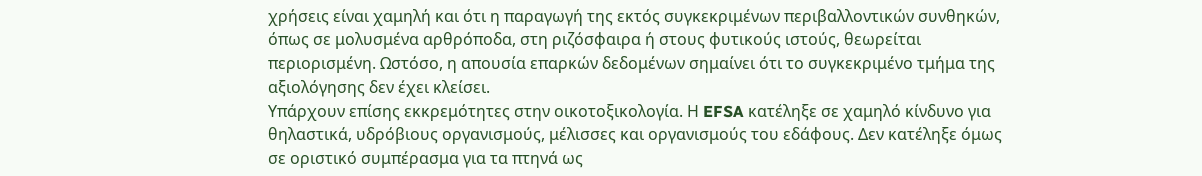χρήσεις είναι χαμηλή και ότι η παραγωγή της εκτός συγκεκριμένων περιβαλλοντικών συνθηκών, όπως σε μολυσμένα αρθρόποδα, στη ριζόσφαιρα ή στους φυτικούς ιστούς, θεωρείται περιορισμένη. Ωστόσο, η απουσία επαρκών δεδομένων σημαίνει ότι το συγκεκριμένο τμήμα της αξιολόγησης δεν έχει κλείσει.
Υπάρχουν επίσης εκκρεμότητες στην οικοτοξικολογία. Η EFSA κατέληξε σε χαμηλό κίνδυνο για θηλαστικά, υδρόβιους οργανισμούς, μέλισσες και οργανισμούς του εδάφους. Δεν κατέληξε όμως σε οριστικό συμπέρασμα για τα πτηνά ως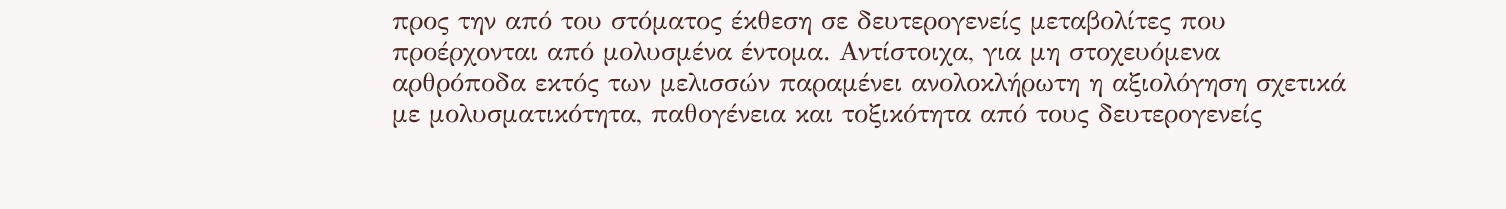προς την από του στόματος έκθεση σε δευτερογενείς μεταβολίτες που προέρχονται από μολυσμένα έντομα. Αντίστοιχα, για μη στοχευόμενα αρθρόποδα εκτός των μελισσών παραμένει ανολοκλήρωτη η αξιολόγηση σχετικά με μολυσματικότητα, παθογένεια και τοξικότητα από τους δευτερογενείς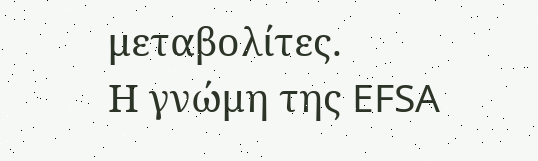μεταβολίτες.
Η γνώμη της EFSA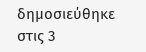δημοσιεύθηκε στις 3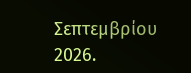Σεπτεμβρίου 2026.